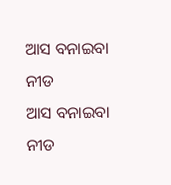ଆସ ବନାଇବା ନୀଡ
ଆସ ବନାଇବା ନୀଡ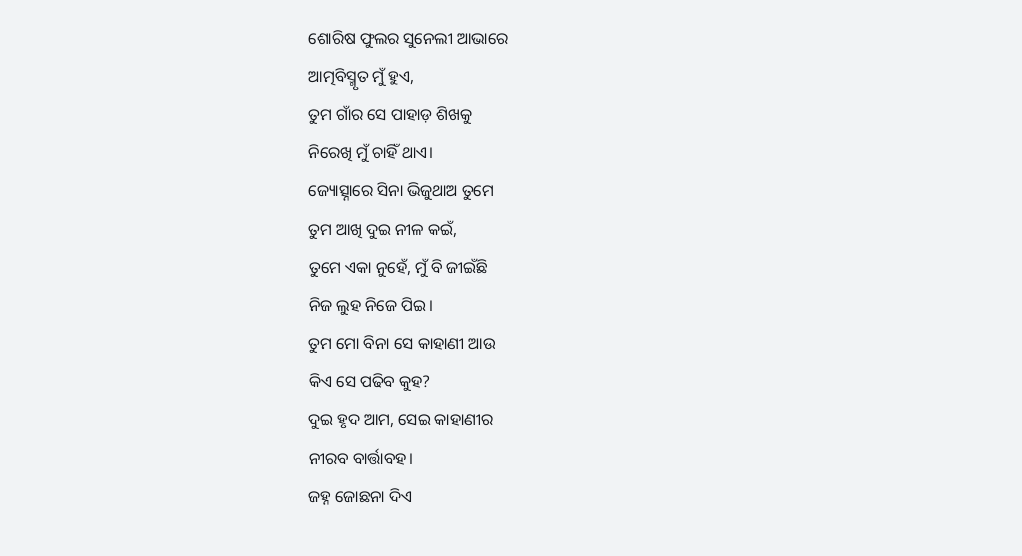ଶୋରିଷ ଫୁଲର ସୁନେଲୀ ଆଭାରେ
ଆତ୍ମବିସ୍ମୃତ ମୁଁ ହୁଏ,
ତୁମ ଗାଁର ସେ ପାହାଡ଼ ଶିଖକୁ
ନିରେଖି ମୁଁ ଚାହିଁ ଥାଏ।
ଜ୍ୟୋତ୍ସ୍ନାରେ ସିନା ଭିଜୁଥାଅ ତୁମେ
ତୁମ ଆଖି ଦୁଇ ନୀଳ କଇଁ,
ତୁମେ ଏକା ନୁହେଁ, ମୁଁ ବି ଜୀଇଁଛି
ନିଜ ଲୁହ ନିଜେ ପିଇ।
ତୁମ ମୋ ବିନା ସେ କାହାଣୀ ଆଉ
କିଏ ସେ ପଢିବ କୁହ?
ଦୁଇ ହୃଦ ଆମ, ସେଇ କାହାଣୀର
ନୀରବ ବାର୍ତ୍ତାବହ।
ଜହ୍ନ ଜୋଛନା ଦିଏ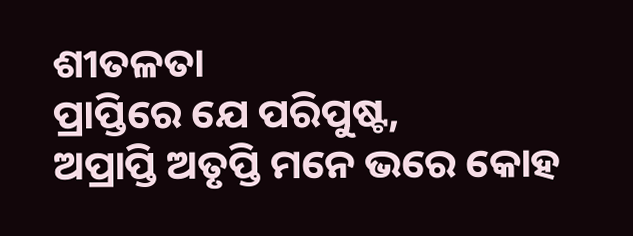ଶୀତଳତା
ପ୍ରାପ୍ତିରେ ଯେ ପରିପୁଷ୍ଟ,
ଅପ୍ରାପ୍ତି ଅତୃପ୍ତି ମନେ ଭରେ କୋହ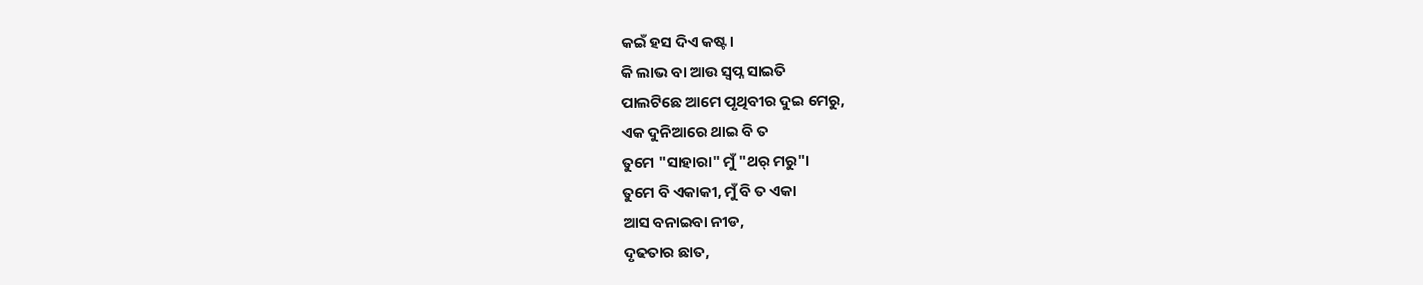କଇଁ ହସ ଦିଏ କଷ୍ଟ।
କି ଲାଭ ବା ଆଉ ସ୍ବପ୍ନ ସାଇତି
ପାଲଟିଛେ ଆମେ ପୃଥିବୀର ଦୁଇ ମେରୁ,
ଏକ ଦୁନିଆରେ ଥାଇ ବି ତ
ତୁମେ "ସାହାରା" ମୁଁ "ଥର୍ ମରୁ"।
ତୁମେ ବି ଏକାକୀ, ମୁଁ ବି ତ ଏକା
ଆସ ବନାଇବା ନୀଡ,
ଦୃଢତାର ଛାତ,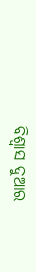ବିଶ୍ବାସ ଦୁଆର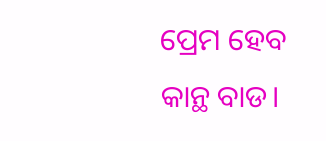ପ୍ରେମ ହେବ କାନ୍ଥ ବାଡ।